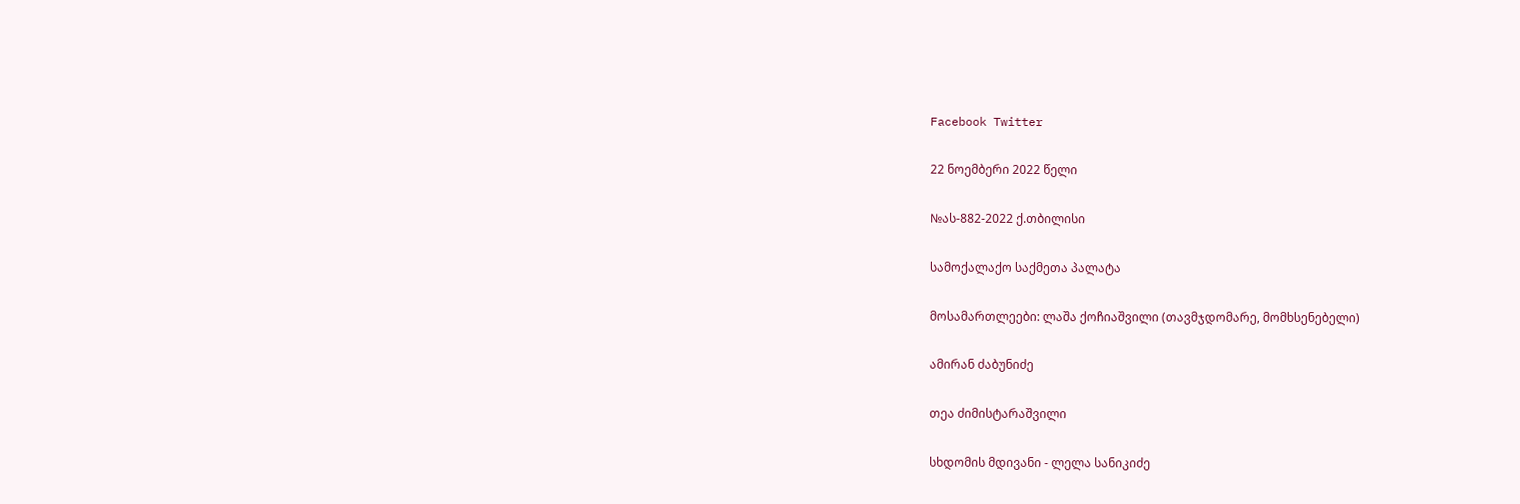Facebook Twitter

22 ნოემბერი 2022 წელი

№ას-882-2022 ქ.თბილისი

სამოქალაქო საქმეთა პალატა

მოსამართლეები: ლაშა ქოჩიაშვილი (თავმჯდომარე, მომხსენებელი)

ამირან ძაბუნიძე

თეა ძიმისტარაშვილი

სხდომის მდივანი - ლელა სანიკიძე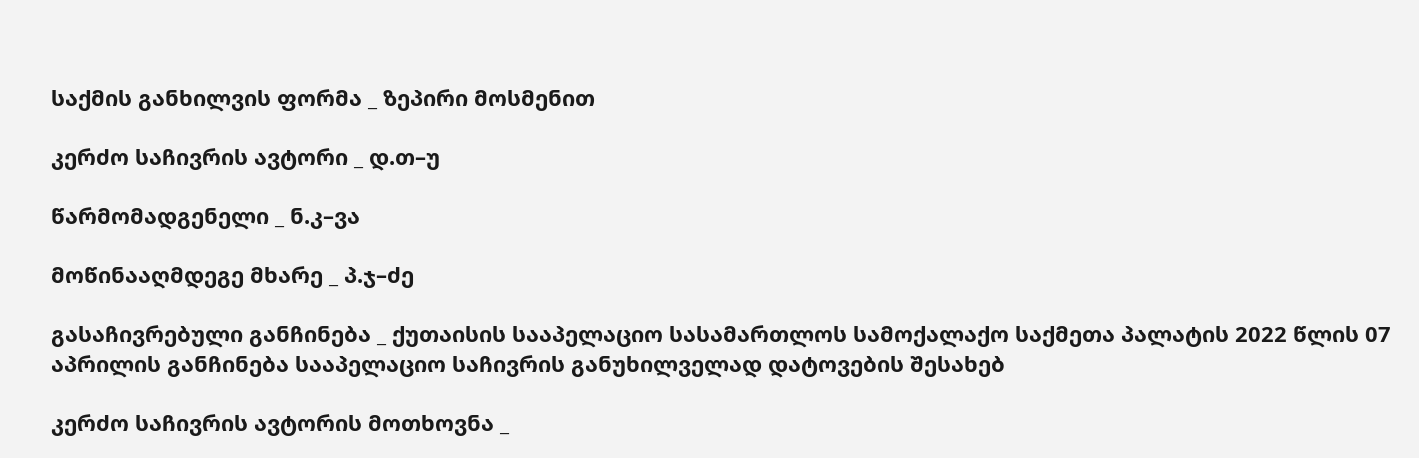საქმის განხილვის ფორმა _ ზეპირი მოსმენით

კერძო საჩივრის ავტორი _ დ.თ–უ

წარმომადგენელი _ ნ.კ–ვა

მოწინააღმდეგე მხარე _ პ.ჯ–ძე

გასაჩივრებული განჩინება _ ქუთაისის სააპელაციო სასამართლოს სამოქალაქო საქმეთა პალატის 2022 წლის 07 აპრილის განჩინება სააპელაციო საჩივრის განუხილველად დატოვების შესახებ

კერძო საჩივრის ავტორის მოთხოვნა _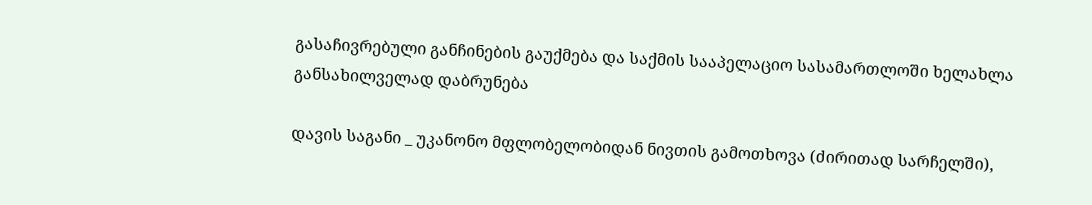გასაჩივრებული განჩინების გაუქმება და საქმის სააპელაციო სასამართლოში ხელახლა განსახილველად დაბრუნება

დავის საგანი _ უკანონო მფლობელობიდან ნივთის გამოთხოვა (ძირითად სარჩელში),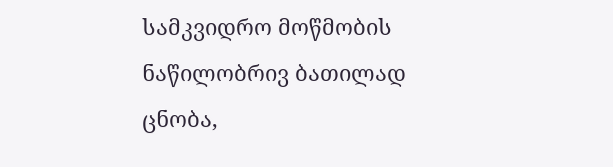სამკვიდრო მოწმობის ნაწილობრივ ბათილად ცნობა,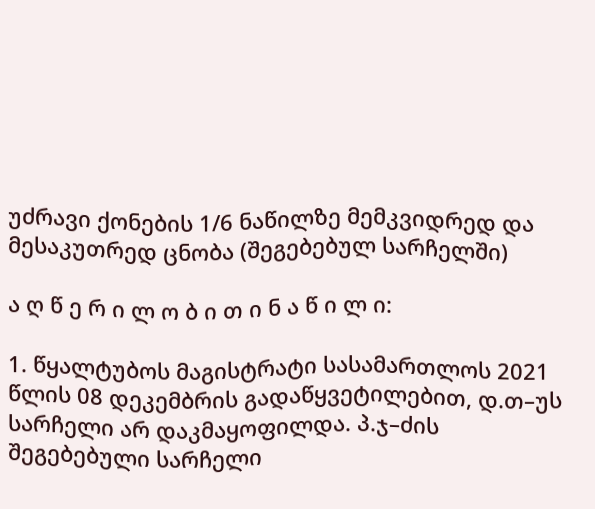უძრავი ქონების 1/6 ნაწილზე მემკვიდრედ და მესაკუთრედ ცნობა (შეგებებულ სარჩელში)

ა ღ წ ე რ ი ლ ო ბ ი თ ი ნ ა წ ი ლ ი:

1. წყალტუბოს მაგისტრატი სასამართლოს 2021 წლის 08 დეკემბრის გადაწყვეტილებით, დ.თ–უს სარჩელი არ დაკმაყოფილდა. პ.ჯ–ძის შეგებებული სარჩელი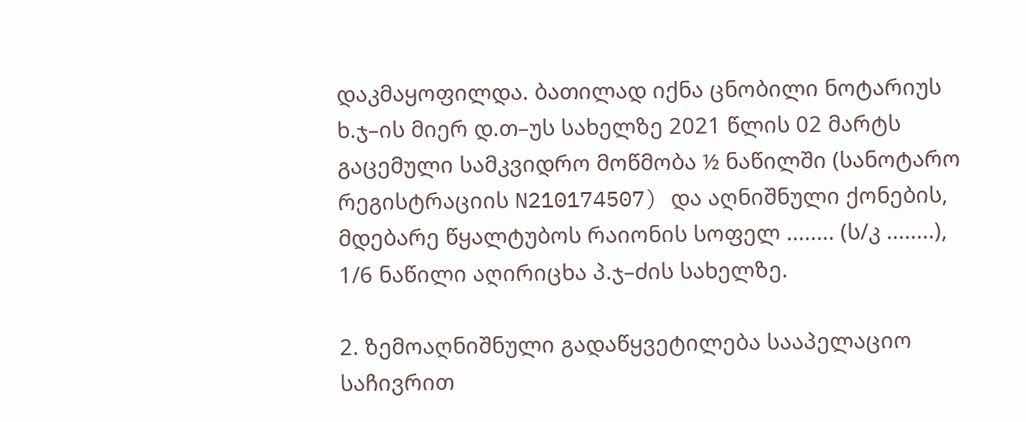დაკმაყოფილდა. ბათილად იქნა ცნობილი ნოტარიუს ხ.ჯ–ის მიერ დ.თ–უს სახელზე 2021 წლის 02 მარტს გაცემული სამკვიდრო მოწმობა ½ ნაწილში (სანოტარო რეგისტრაციის N210174507) და აღნიშნული ქონების, მდებარე წყალტუბოს რაიონის სოფელ ........ (ს/კ ........), 1/6 ნაწილი აღირიცხა პ.ჯ–ძის სახელზე.

2. ზემოაღნიშნული გადაწყვეტილება სააპელაციო საჩივრით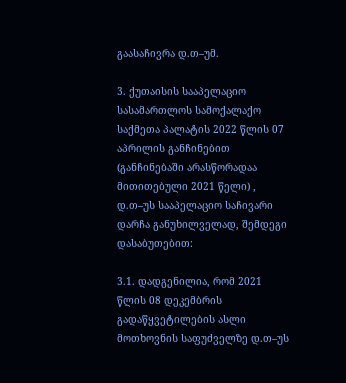გაასაჩივრა დ.თ–უმ.

3. ქუთაისის სააპელაციო სასამართლოს სამოქალაქო საქმეთა პალატის 2022 წლის 07 აპრილის განჩინებით (განჩინებაში არასწორადაა მითითებული 2021 წელი) , დ.თ–უს სააპელაციო საჩივარი დარჩა განუხილველად, შემდეგი დასაბუთებით:

3.1. დადგენილია, რომ 2021 წლის 08 დეკემბრის გადაწყვეტილების ასლი მოთხოვნის საფუძველზე დ.თ–უს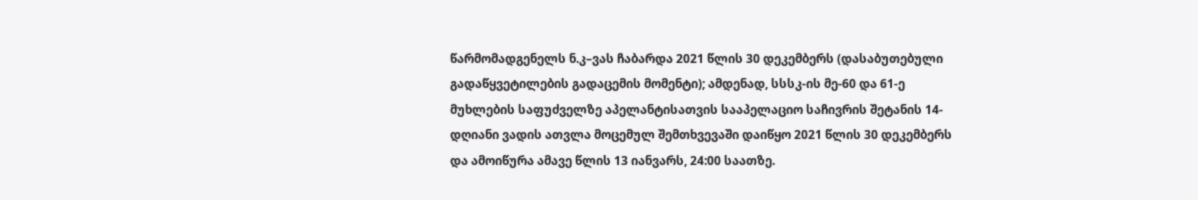წარმომადგენელს ნ.კ–ვას ჩაბარდა 2021 წლის 30 დეკემბერს (დასაბუთებული გადაწყვეტილების გადაცემის მომენტი); ამდენად, სსსკ-ის მე-60 და 61-ე მუხლების საფუძველზე აპელანტისათვის სააპელაციო საჩივრის შეტანის 14-დღიანი ვადის ათვლა მოცემულ შემთხვევაში დაიწყო 2021 წლის 30 დეკემბერს და ამოიწურა ამავე წლის 13 იანვარს, 24:00 საათზე.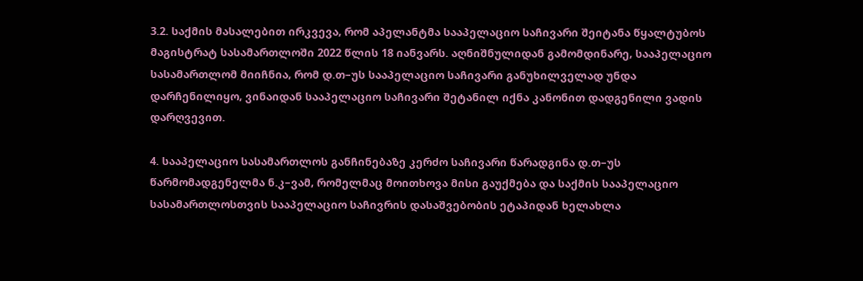3.2. საქმის მასალებით ირკვევა, რომ აპელანტმა სააპელაციო საჩივარი შეიტანა წყალტუბოს მაგისტრატ სასამართლოში 2022 წლის 18 იანვარს. აღნიშნულიდან გამომდინარე, სააპელაციო სასამართლომ მიიჩნია, რომ დ.თ–უს სააპელაციო საჩივარი განუხილველად უნდა დარჩენილიყო, ვინაიდან სააპელაციო საჩივარი შეტანილ იქნა კანონით დადგენილი ვადის დარღვევით.

4. სააპელაციო სასამართლოს განჩინებაზე კერძო საჩივარი წარადგინა დ.თ–უს წარმომადგენელმა ნ.კ–ვამ, რომელმაც მოითხოვა მისი გაუქმება და საქმის სააპელაციო სასამართლოსთვის სააპელაციო საჩივრის დასაშვებობის ეტაპიდან ხელახლა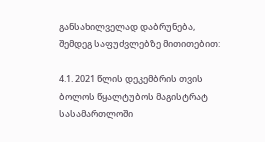განსახილველად დაბრუნება, შემდეგ საფუძვლებზე მითითებით:

4.1. 2021 წლის დეკემბრის თვის ბოლოს წყალტუბოს მაგისტრატ სასამართლოში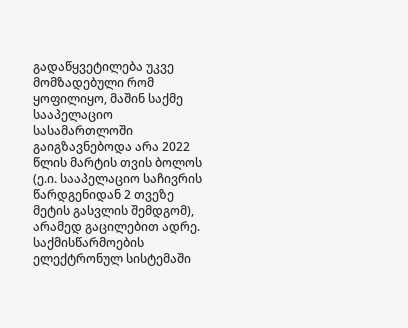გადაწყვეტილება უკვე მომზადებული რომ ყოფილიყო, მაშინ საქმე სააპელაციო სასამართლოში გაიგზავნებოდა არა 2022 წლის მარტის თვის ბოლოს (ე.ი. სააპელაციო საჩივრის წარდგენიდან 2 თვეზე მეტის გასვლის შემდგომ), არამედ გაცილებით ადრე. საქმისწარმოების ელექტრონულ სისტემაში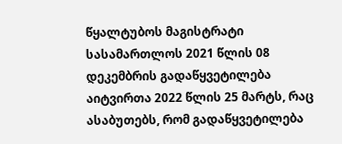წყალტუბოს მაგისტრატი სასამართლოს 2021 წლის 08 დეკემბრის გადაწყვეტილება აიტვირთა 2022 წლის 25 მარტს, რაც ასაბუთებს, რომ გადაწყვეტილება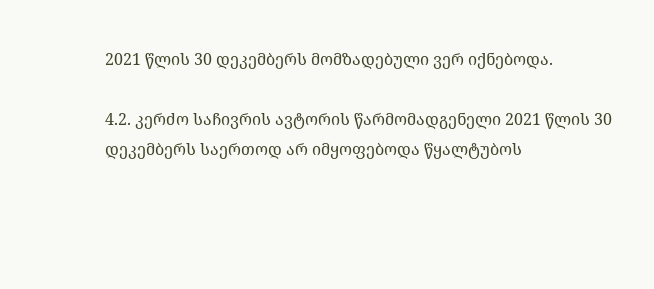2021 წლის 30 დეკემბერს მომზადებული ვერ იქნებოდა.

4.2. კერძო საჩივრის ავტორის წარმომადგენელი 2021 წლის 30 დეკემბერს საერთოდ არ იმყოფებოდა წყალტუბოს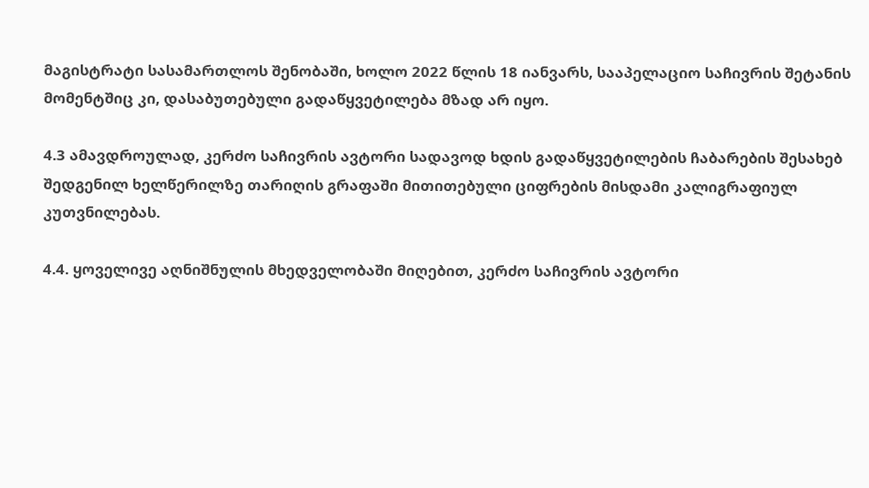მაგისტრატი სასამართლოს შენობაში, ხოლო 2022 წლის 18 იანვარს, სააპელაციო საჩივრის შეტანის მომენტშიც კი, დასაბუთებული გადაწყვეტილება მზად არ იყო.

4.3 ამავდროულად, კერძო საჩივრის ავტორი სადავოდ ხდის გადაწყვეტილების ჩაბარების შესახებ შედგენილ ხელწერილზე თარიღის გრაფაში მითითებული ციფრების მისდამი კალიგრაფიულ კუთვნილებას.

4.4. ყოველივე აღნიშნულის მხედველობაში მიღებით, კერძო საჩივრის ავტორი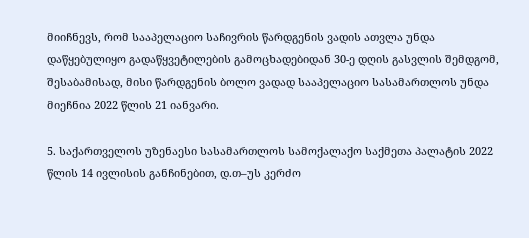მიიჩნევს, რომ სააპელაციო საჩივრის წარდგენის ვადის ათვლა უნდა დაწყებულიყო გადაწყვეტილების გამოცხადებიდან 30-ე დღის გასვლის შემდგომ, შესაბამისად, მისი წარდგენის ბოლო ვადად სააპელაციო სასამართლოს უნდა მიეჩნია 2022 წლის 21 იანვარი.

5. საქართველოს უზენაესი სასამართლოს სამოქალაქო საქმეთა პალატის 2022 წლის 14 ივლისის განჩინებით, დ.თ–უს კერძო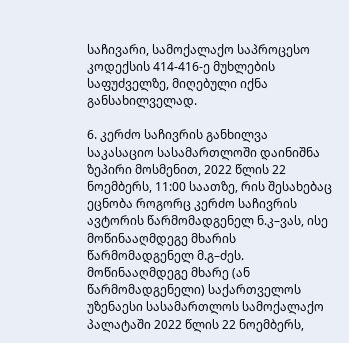საჩივარი, სამოქალაქო საპროცესო კოდექსის 414-416-ე მუხლების საფუძველზე, მიღებული იქნა განსახილველად.

6. კერძო საჩივრის განხილვა საკასაციო სასამართლოში დაინიშნა ზეპირი მოსმენით, 2022 წლის 22 ნოემბერს, 11:00 საათზე, რის შესახებაც ეცნობა როგორც კერძო საჩივრის ავტორის წარმომადგენელ ნ.კ–ვას, ისე მოწინააღმდეგე მხარის წარმომადგენელ მ.გ–ძეს. მოწინააღმდეგე მხარე (ან წარმომადგენელი) საქართველოს უზენაესი სასამართლოს სამოქალაქო პალატაში 2022 წლის 22 ნოემბერს,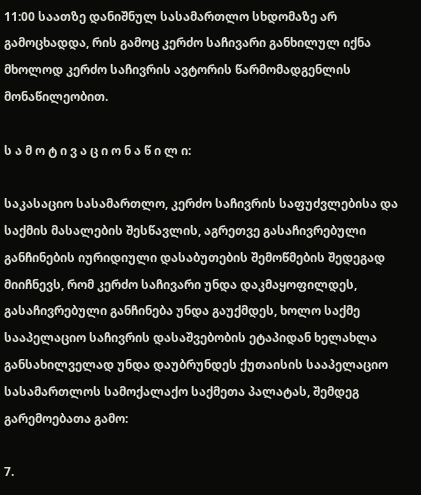11:00 საათზე დანიშნულ სასამართლო სხდომაზე არ გამოცხადდა, რის გამოც კერძო საჩივარი განხილულ იქნა მხოლოდ კერძო საჩივრის ავტორის წარმომადგენლის მონაწილეობით.

ს ა მ ო ტ ი ვ ა ც ი ო ნ ა წ ი ლ ი:

საკასაციო სასამართლო, კერძო საჩივრის საფუძვლებისა და საქმის მასალების შესწავლის, აგრეთვე გასაჩივრებული განჩინების იურიდიული დასაბუთების შემოწმების შედეგად მიიჩნევს, რომ კერძო საჩივარი უნდა დაკმაყოფილდეს, გასაჩივრებული განჩინება უნდა გაუქმდეს, ხოლო საქმე სააპელაციო საჩივრის დასაშვებობის ეტაპიდან ხელახლა განსახილველად უნდა დაუბრუნდეს ქუთაისის სააპელაციო სასამართლოს სამოქალაქო საქმეთა პალატას, შემდეგ გარემოებათა გამო:

7.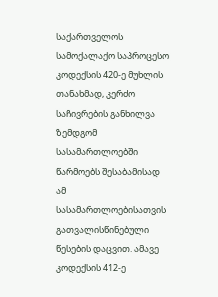საქართველოს სამოქალაქო საპროცესო კოდექსის 420-ე მუხლის თანახმად, კერძო საჩივრების განხილვა ზემდგომ სასამართლოებში წარმოებს შესაბამისად ამ სასამართლოებისათვის გათვალისწინებული წესების დაცვით. ამავე კოდექსის 412-ე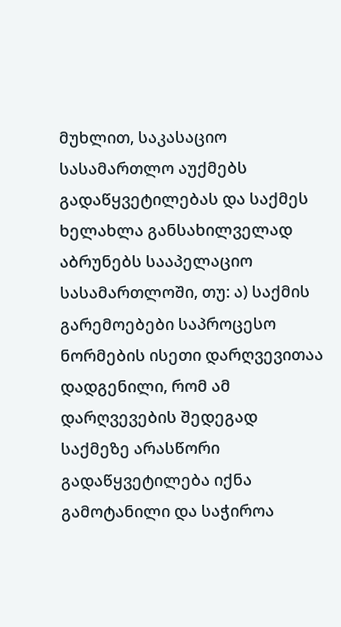მუხლით, საკასაციო სასამართლო აუქმებს გადაწყვეტილებას და საქმეს ხელახლა განსახილველად აბრუნებს სააპელაციო სასამართლოში, თუ: ა) საქმის გარემოებები საპროცესო ნორმების ისეთი დარღვევითაა დადგენილი, რომ ამ დარღვევების შედეგად საქმეზე არასწორი გადაწყვეტილება იქნა გამოტანილი და საჭიროა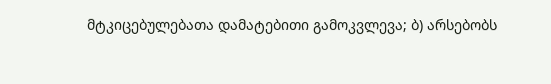მტკიცებულებათა დამატებითი გამოკვლევა; ბ) არსებობს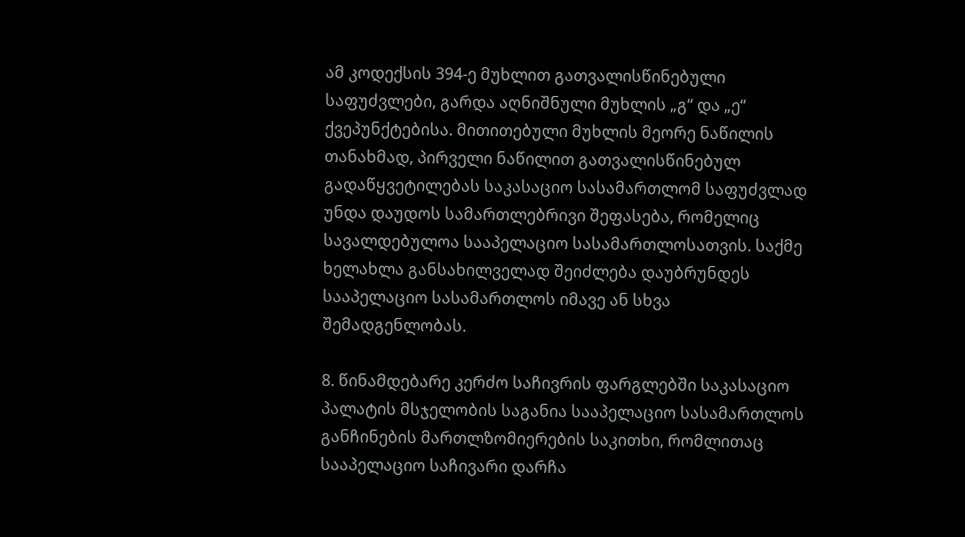ამ კოდექსის 394-ე მუხლით გათვალისწინებული საფუძვლები, გარდა აღნიშნული მუხლის „გ“ და „ე“ ქვეპუნქტებისა. მითითებული მუხლის მეორე ნაწილის თანახმად, პირველი ნაწილით გათვალისწინებულ გადაწყვეტილებას საკასაციო სასამართლომ საფუძვლად უნდა დაუდოს სამართლებრივი შეფასება, რომელიც სავალდებულოა სააპელაციო სასამართლოსათვის. საქმე ხელახლა განსახილველად შეიძლება დაუბრუნდეს სააპელაციო სასამართლოს იმავე ან სხვა შემადგენლობას.

8. წინამდებარე კერძო საჩივრის ფარგლებში საკასაციო პალატის მსჯელობის საგანია სააპელაციო სასამართლოს განჩინების მართლზომიერების საკითხი, რომლითაც სააპელაციო საჩივარი დარჩა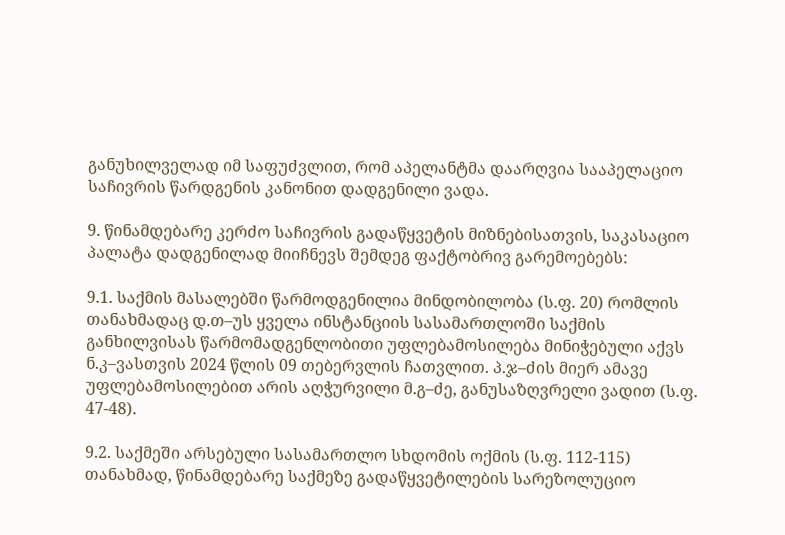განუხილველად იმ საფუძვლით, რომ აპელანტმა დაარღვია სააპელაციო საჩივრის წარდგენის კანონით დადგენილი ვადა.

9. წინამდებარე კერძო საჩივრის გადაწყვეტის მიზნებისათვის, საკასაციო პალატა დადგენილად მიიჩნევს შემდეგ ფაქტობრივ გარემოებებს:

9.1. საქმის მასალებში წარმოდგენილია მინდობილობა (ს.ფ. 20) რომლის თანახმადაც დ.თ–უს ყველა ინსტანციის სასამართლოში საქმის განხილვისას წარმომადგენლობითი უფლებამოსილება მინიჭებული აქვს ნ.კ–ვასთვის 2024 წლის 09 თებერვლის ჩათვლით. პ.ჯ–ძის მიერ ამავე უფლებამოსილებით არის აღჭურვილი მ.გ–ძე, განუსაზღვრელი ვადით (ს.ფ. 47-48).

9.2. საქმეში არსებული სასამართლო სხდომის ოქმის (ს.ფ. 112-115) თანახმად, წინამდებარე საქმეზე გადაწყვეტილების სარეზოლუციო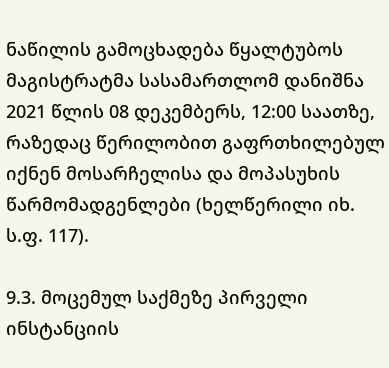ნაწილის გამოცხადება წყალტუბოს მაგისტრატმა სასამართლომ დანიშნა 2021 წლის 08 დეკემბერს, 12:00 საათზე, რაზედაც წერილობით გაფრთხილებულ იქნენ მოსარჩელისა და მოპასუხის წარმომადგენლები (ხელწერილი იხ. ს.ფ. 117).

9.3. მოცემულ საქმეზე პირველი ინსტანციის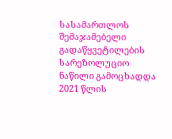სასამართლოს შემაჯამებელი გადაწყვეტილების სარეზოლუციო ნაწილი გამოცხადდა 2021 წლის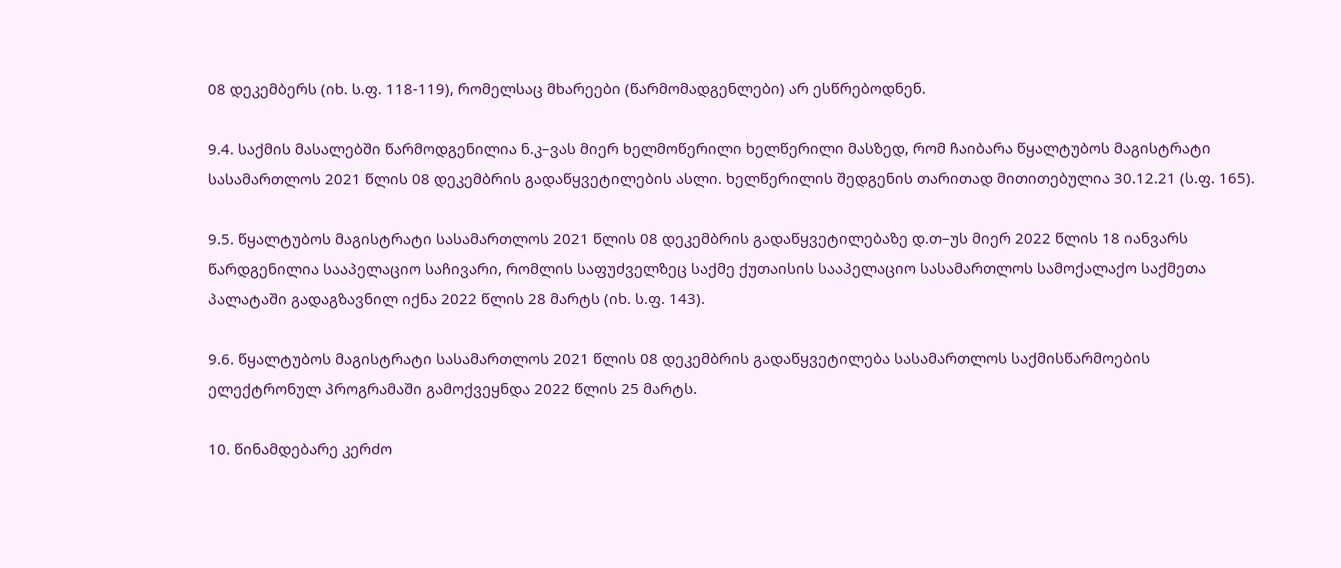08 დეკემბერს (იხ. ს.ფ. 118-119), რომელსაც მხარეები (წარმომადგენლები) არ ესწრებოდნენ.

9.4. საქმის მასალებში წარმოდგენილია ნ.კ–ვას მიერ ხელმოწერილი ხელწერილი მასზედ, რომ ჩაიბარა წყალტუბოს მაგისტრატი სასამართლოს 2021 წლის 08 დეკემბრის გადაწყვეტილების ასლი. ხელწერილის შედგენის თარითად მითითებულია 30.12.21 (ს.ფ. 165).

9.5. წყალტუბოს მაგისტრატი სასამართლოს 2021 წლის 08 დეკემბრის გადაწყვეტილებაზე დ.თ–უს მიერ 2022 წლის 18 იანვარს წარდგენილია სააპელაციო საჩივარი, რომლის საფუძველზეც საქმე ქუთაისის სააპელაციო სასამართლოს სამოქალაქო საქმეთა პალატაში გადაგზავნილ იქნა 2022 წლის 28 მარტს (იხ. ს.ფ. 143).

9.6. წყალტუბოს მაგისტრატი სასამართლოს 2021 წლის 08 დეკემბრის გადაწყვეტილება სასამართლოს საქმისწარმოების ელექტრონულ პროგრამაში გამოქვეყნდა 2022 წლის 25 მარტს.

10. წინამდებარე კერძო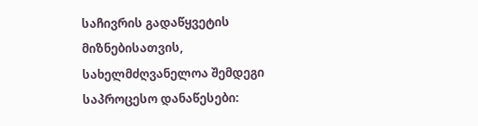საჩივრის გადაწყვეტის მიზნებისათვის, სახელმძღვანელოა შემდეგი საპროცესო დანაწესები: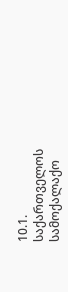10.1. საქართველოს სამოქალაქო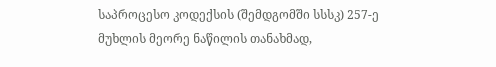საპროცესო კოდექსის (შემდგომში სსსკ) 257-ე მუხლის მეორე ნაწილის თანახმად,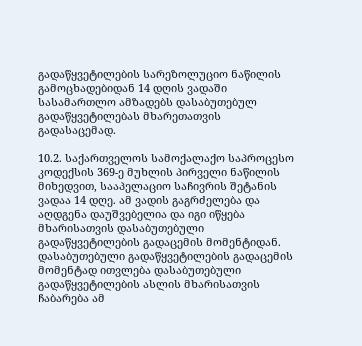გადაწყვეტილების სარეზოლუციო ნაწილის გამოცხადებიდან 14 დღის ვადაში სასამართლო ამზადებს დასაბუთებულ გადაწყვეტილებას მხარეთათვის გადასაცემად.

10.2. საქართველოს სამოქალაქო საპროცესო კოდექსის 369-ე მუხლის პირველი ნაწილის მიხედვით, სააპელაციო საჩივრის შეტანის ვადაა 14 დღე. ამ ვადის გაგრძელება და აღდგენა დაუშვებელია და იგი იწყება მხარისათვის დასაბუთებული გადაწყვეტილების გადაცემის მომენტიდან. დასაბუთებული გადაწყვეტილების გადაცემის მომენტად ითვლება დასაბუთებული გადაწყვეტილების ასლის მხარისათვის ჩაბარება ამ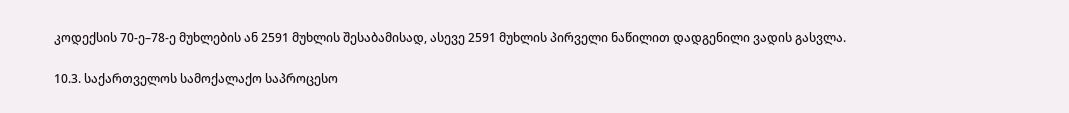კოდექსის 70-ე–78-ე მუხლების ან 2591 მუხლის შესაბამისად, ასევე 2591 მუხლის პირველი ნაწილით დადგენილი ვადის გასვლა.

10.3. საქართველოს სამოქალაქო საპროცესო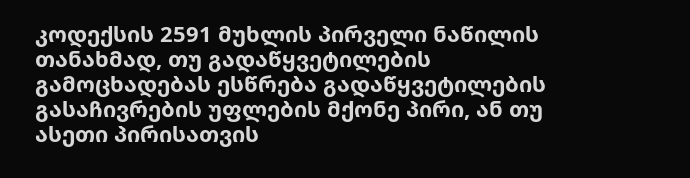კოდექსის 2591 მუხლის პირველი ნაწილის თანახმად, თუ გადაწყვეტილების გამოცხადებას ესწრება გადაწყვეტილების გასაჩივრების უფლების მქონე პირი, ან თუ ასეთი პირისათვის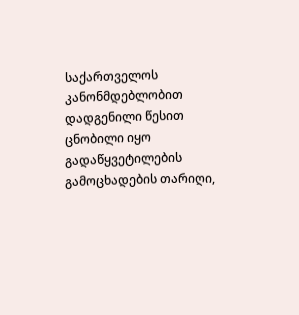საქართველოს კანონმდებლობით დადგენილი წესით ცნობილი იყო გადაწყვეტილების გამოცხადების თარიღი,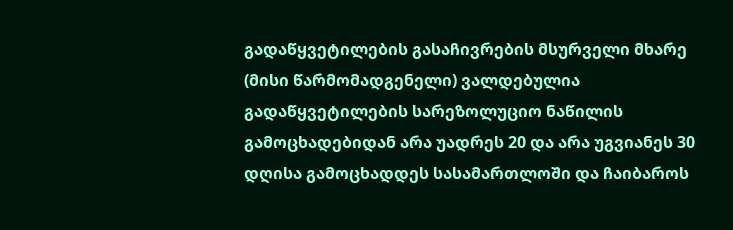გადაწყვეტილების გასაჩივრების მსურველი მხარე (მისი წარმომადგენელი) ვალდებულია გადაწყვეტილების სარეზოლუციო ნაწილის გამოცხადებიდან არა უადრეს 20 და არა უგვიანეს 30 დღისა გამოცხადდეს სასამართლოში და ჩაიბაროს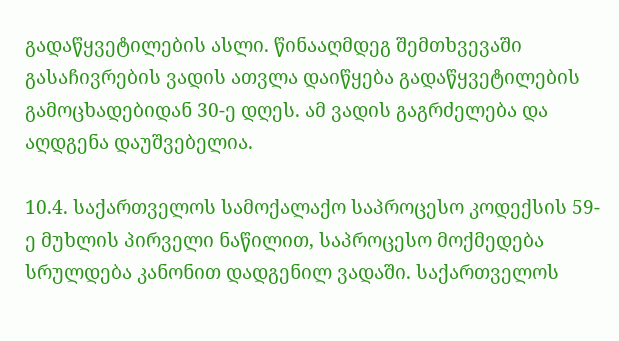გადაწყვეტილების ასლი. წინააღმდეგ შემთხვევაში გასაჩივრების ვადის ათვლა დაიწყება გადაწყვეტილების გამოცხადებიდან 30-ე დღეს. ამ ვადის გაგრძელება და აღდგენა დაუშვებელია.

10.4. საქართველოს სამოქალაქო საპროცესო კოდექსის 59-ე მუხლის პირველი ნაწილით, საპროცესო მოქმედება სრულდება კანონით დადგენილ ვადაში. საქართველოს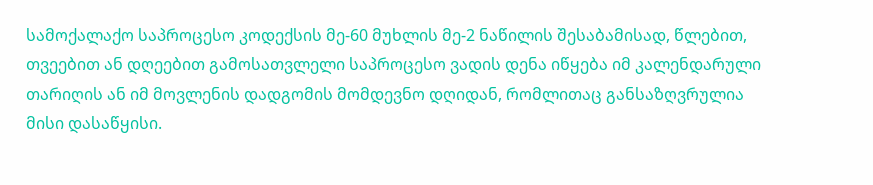სამოქალაქო საპროცესო კოდექსის მე-60 მუხლის მე-2 ნაწილის შესაბამისად, წლებით, თვეებით ან დღეებით გამოსათვლელი საპროცესო ვადის დენა იწყება იმ კალენდარული თარიღის ან იმ მოვლენის დადგომის მომდევნო დღიდან, რომლითაც განსაზღვრულია მისი დასაწყისი.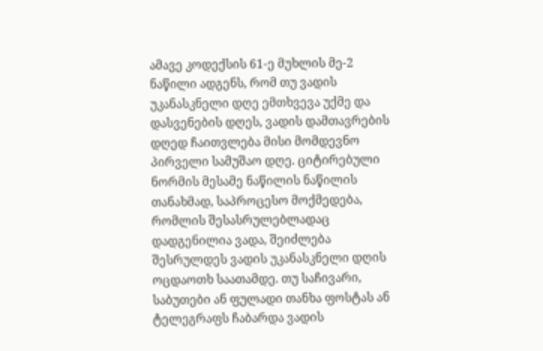ამავე კოდექსის 61-ე მუხლის მე-2 ნაწილი ადგენს, რომ თუ ვადის უკანასკნელი დღე ემთხვევა უქმე და დასვენების დღეს, ვადის დამთავრების დღედ ჩაითვლება მისი მომდევნო პირველი სამუშაო დღე. ციტირებული ნორმის მესამე ნაწილის ნაწილის თანახმად, საპროცესო მოქმედება, რომლის შესასრულებლადაც დადგენილია ვადა, შეიძლება შესრულდეს ვადის უკანასკნელი დღის ოცდაოთხ საათამდე. თუ საჩივარი, საბუთები ან ფულადი თანხა ფოსტას ან ტელეგრაფს ჩაბარდა ვადის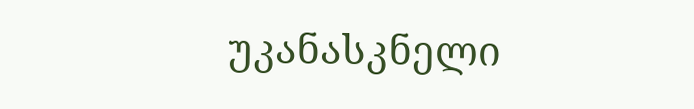უკანასკნელი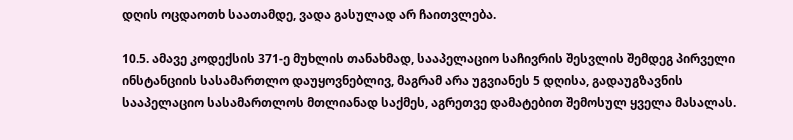დღის ოცდაოთხ საათამდე, ვადა გასულად არ ჩაითვლება.

10.5. ამავე კოდექსის 371-ე მუხლის თანახმად, სააპელაციო საჩივრის შესვლის შემდეგ პირველი ინსტანციის სასამართლო დაუყოვნებლივ, მაგრამ არა უგვიანეს 5 დღისა, გადაუგზავნის სააპელაციო სასამართლოს მთლიანად საქმეს, აგრეთვე დამატებით შემოსულ ყველა მასალას.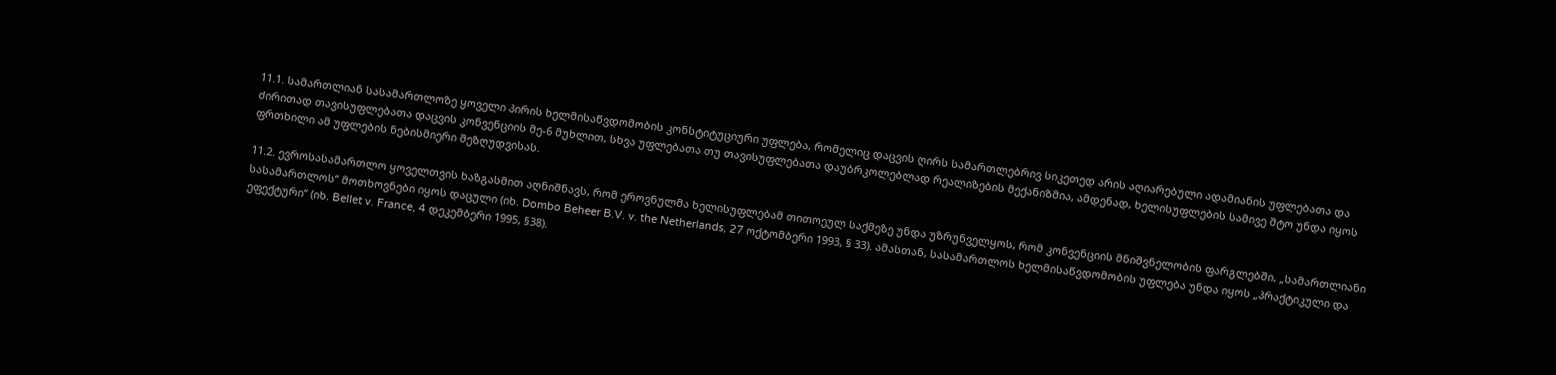11.1. სამართლიან სასამართლოზე ყოველი პირის ხელმისაწვდომობის კონსტიტუციური უფლება, რომელიც დაცვის ღირს სამართლებრივ სიკეთედ არის აღიარებული ადამიანის უფლებათა და ძირითად თავისუფლებათა დაცვის კონვენციის მე-6 მუხლით, სხვა უფლებათა თუ თავისუფლებათა დაუბრკოლებლად რეალიზების მექანიზმია, ამდენად, ხელისუფლების სამივე შტო უნდა იყოს ფრთხილი ამ უფლების ნებისმიერი შეზღუდვისას.

11.2. ევროსასამართლო ყოველთვის ხაზგასმით აღნიშნავს, რომ ეროვნულმა ხელისუფლებამ თითოეულ საქმეზე უნდა უზრუნველყოს, რომ კონვენციის მნიშვნელობის ფარგლებში, „სამართლიანი სასამართლოს“ მოთხოვნები იყოს დაცული (იხ. Dombo Beheer B.V. v. the Netherlands, 27 ოქტომბერი 1993, § 33). ამასთან, სასამართლოს ხელმისაწვდომობის უფლება უნდა იყოს „პრაქტიკული და ეფექტური“ (იხ. Bellet v. France, 4 დეკემბერი 1995, §38).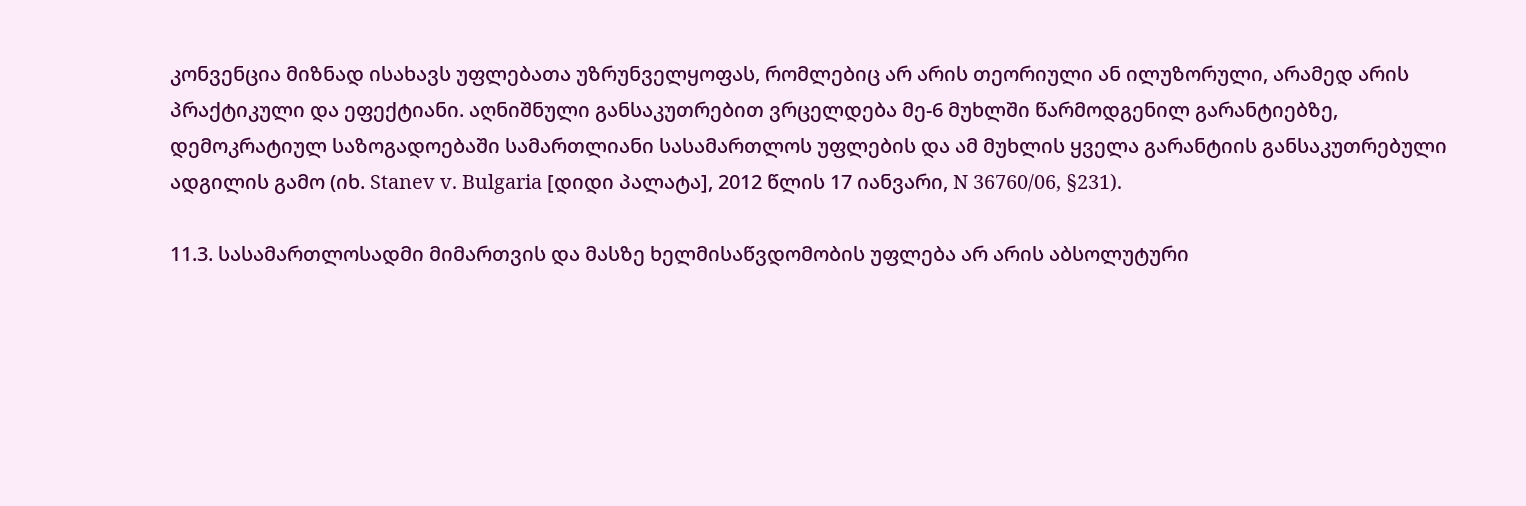კონვენცია მიზნად ისახავს უფლებათა უზრუნველყოფას, რომლებიც არ არის თეორიული ან ილუზორული, არამედ არის პრაქტიკული და ეფექტიანი. აღნიშნული განსაკუთრებით ვრცელდება მე-6 მუხლში წარმოდგენილ გარანტიებზე, დემოკრატიულ საზოგადოებაში სამართლიანი სასამართლოს უფლების და ამ მუხლის ყველა გარანტიის განსაკუთრებული ადგილის გამო (იხ. Stanev v. Bulgaria [დიდი პალატა], 2012 წლის 17 იანვარი, N 36760/06, §231).

11.3. სასამართლოსადმი მიმართვის და მასზე ხელმისაწვდომობის უფლება არ არის აბსოლუტური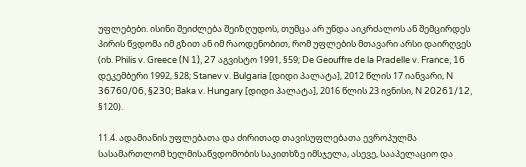უფლებები. ისინი შეიძლება შეიზღუდოს, თუმცა არ უნდა აიკრძალოს ან შემცირდეს პირის წვდომა იმ გზით ან იმ რაოდენობით, რომ უფლების მთავარი არსი დაირღვეს (იხ. Philis v. Greece (N 1), 27 აგვისტო 1991, §59; De Geouffre de la Pradelle v. France, 16 დეკემბერი 1992, §28; Stanev v. Bulgaria [დიდი პალატა], 2012 წლის 17 იანვარი, N 36760/06, §230; Baka v. Hungary [დიდი პალატა], 2016 წლის 23 ივნისი, N 20261/12, §120).

11.4. ადამიანის უფლებათა და ძირითად თავისუფლებათა ევროპულმა სასამართლომ ხელმისაწვდომობის საკითხზე იმსჯელა, ასევე, სააპელაციო და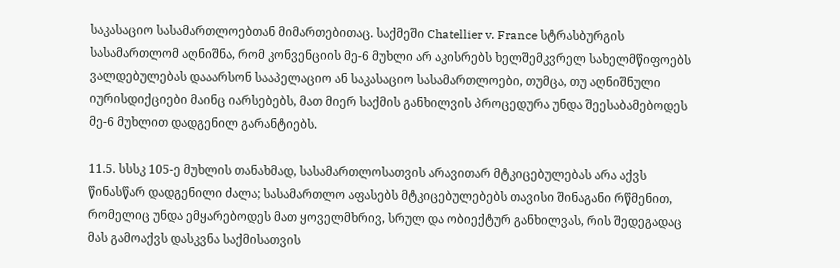საკასაციო სასამართლოებთან მიმართებითაც. საქმეში Chatellier v. France სტრასბურგის სასამართლომ აღნიშნა, რომ კონვენციის მე-6 მუხლი არ აკისრებს ხელშემკვრელ სახელმწიფოებს ვალდებულებას დააარსონ სააპელაციო ან საკასაციო სასამართლოები, თუმცა, თუ აღნიშნული იურისდიქციები მაინც იარსებებს, მათ მიერ საქმის განხილვის პროცედურა უნდა შეესაბამებოდეს მე-6 მუხლით დადგენილ გარანტიებს.

11.5. სსსკ 105-ე მუხლის თანახმად, სასამართლოსათვის არავითარ მტკიცებულებას არა აქვს წინასწარ დადგენილი ძალა; სასამართლო აფასებს მტკიცებულებებს თავისი შინაგანი რწმენით, რომელიც უნდა ემყარებოდეს მათ ყოველმხრივ, სრულ და ობიექტურ განხილვას, რის შედეგადაც მას გამოაქვს დასკვნა საქმისათვის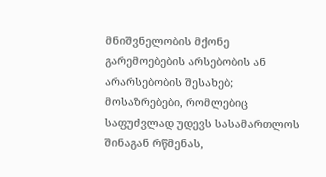მნიშვნელობის მქონე გარემოებების არსებობის ან არარსებობის შესახებ; მოსაზრებები, რომლებიც საფუძვლად უდევს სასამართლოს შინაგან რწმენას,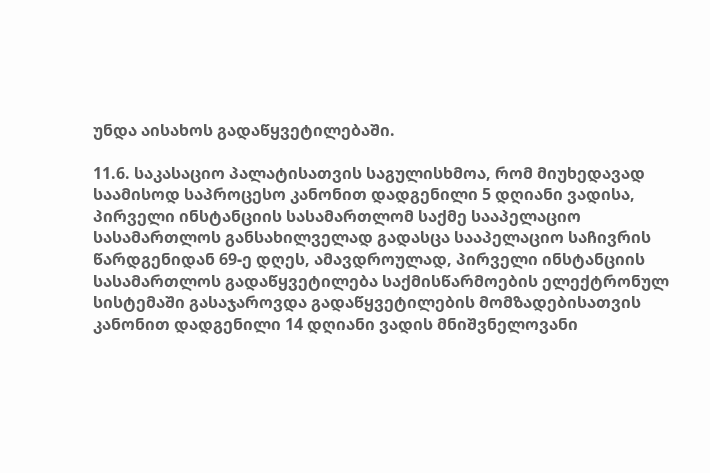უნდა აისახოს გადაწყვეტილებაში.

11.6. საკასაციო პალატისათვის საგულისხმოა, რომ მიუხედავად საამისოდ საპროცესო კანონით დადგენილი 5 დღიანი ვადისა, პირველი ინსტანციის სასამართლომ საქმე სააპელაციო სასამართლოს განსახილველად გადასცა სააპელაციო საჩივრის წარდგენიდან 69-ე დღეს, ამავდროულად, პირველი ინსტანციის სასამართლოს გადაწყვეტილება საქმისწარმოების ელექტრონულ სისტემაში გასაჯაროვდა გადაწყვეტილების მომზადებისათვის კანონით დადგენილი 14 დღიანი ვადის მნიშვნელოვანი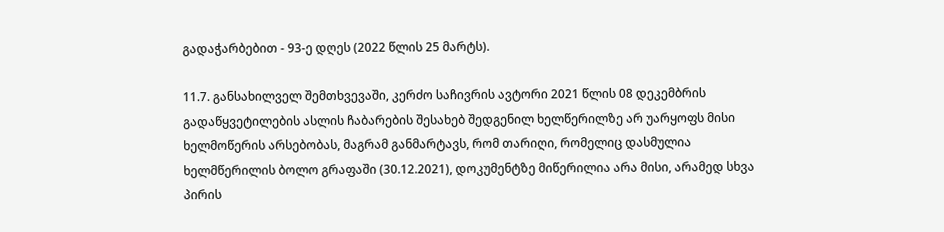გადაჭარბებით - 93-ე დღეს (2022 წლის 25 მარტს).

11.7. განსახილველ შემთხვევაში, კერძო საჩივრის ავტორი 2021 წლის 08 დეკემბრის გადაწყვეტილების ასლის ჩაბარების შესახებ შედგენილ ხელწერილზე არ უარყოფს მისი ხელმოწერის არსებობას, მაგრამ განმარტავს, რომ თარიღი, რომელიც დასმულია ხელმწერილის ბოლო გრაფაში (30.12.2021), დოკუმენტზე მიწერილია არა მისი, არამედ სხვა პირის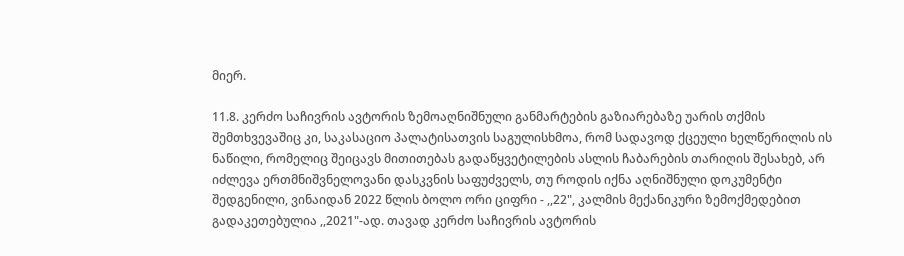მიერ.

11.8. კერძო საჩივრის ავტორის ზემოაღნიშნული განმარტების გაზიარებაზე უარის თქმის შემთხვევაშიც კი, საკასაციო პალატისათვის საგულისხმოა, რომ სადავოდ ქცეული ხელწერილის ის ნაწილი, რომელიც შეიცავს მითითებას გადაწყვეტილების ასლის ჩაბარების თარიღის შესახებ, არ იძლევა ერთმნიშვნელოვანი დასკვნის საფუძველს, თუ როდის იქნა აღნიშნული დოკუმენტი შედგენილი, ვინაიდან 2022 წლის ბოლო ორი ციფრი - ,,22", კალმის მექანიკური ზემოქმედებით გადაკეთებულია ,,2021"-ად. თავად კერძო საჩივრის ავტორის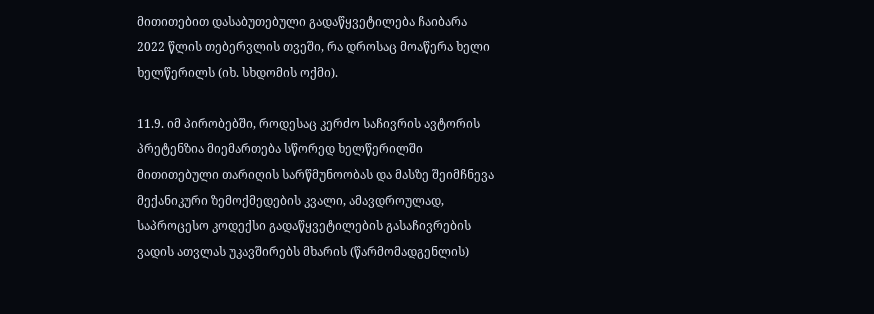მითითებით დასაბუთებული გადაწყვეტილება ჩაიბარა 2022 წლის თებერვლის თვეში, რა დროსაც მოაწერა ხელი ხელწერილს (იხ. სხდომის ოქმი).

11.9. იმ პირობებში, როდესაც კერძო საჩივრის ავტორის პრეტენზია მიემართება სწორედ ხელწერილში მითითებული თარიღის სარწმუნოობას და მასზე შეიმჩნევა მექანიკური ზემოქმედების კვალი, ამავდროულად, საპროცესო კოდექსი გადაწყვეტილების გასაჩივრების ვადის ათვლას უკავშირებს მხარის (წარმომადგენლის)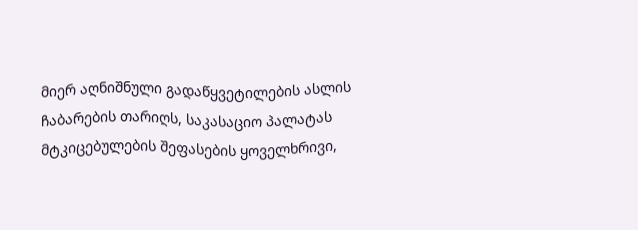მიერ აღნიშნული გადაწყვეტილების ასლის ჩაბარების თარიღს, საკასაციო პალატას მტკიცებულების შეფასების ყოველხრივი,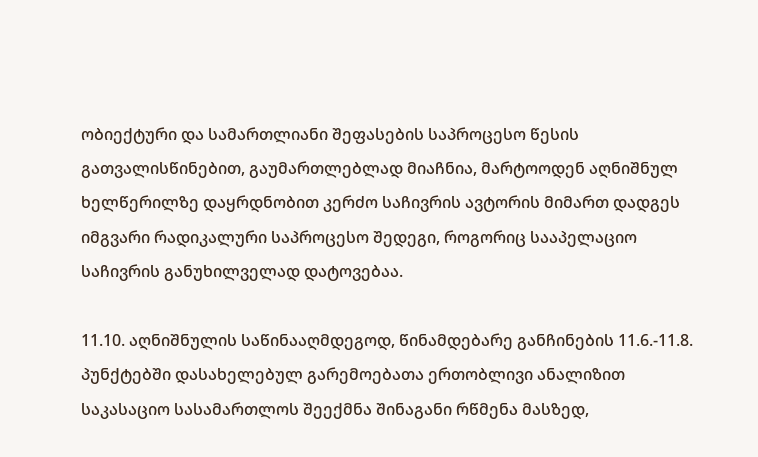ობიექტური და სამართლიანი შეფასების საპროცესო წესის გათვალისწინებით, გაუმართლებლად მიაჩნია, მარტოოდენ აღნიშნულ ხელწერილზე დაყრდნობით კერძო საჩივრის ავტორის მიმართ დადგეს იმგვარი რადიკალური საპროცესო შედეგი, როგორიც სააპელაციო საჩივრის განუხილველად დატოვებაა.

11.10. აღნიშნულის საწინააღმდეგოდ, წინამდებარე განჩინების 11.6.-11.8. პუნქტებში დასახელებულ გარემოებათა ერთობლივი ანალიზით საკასაციო სასამართლოს შეექმნა შინაგანი რწმენა მასზედ,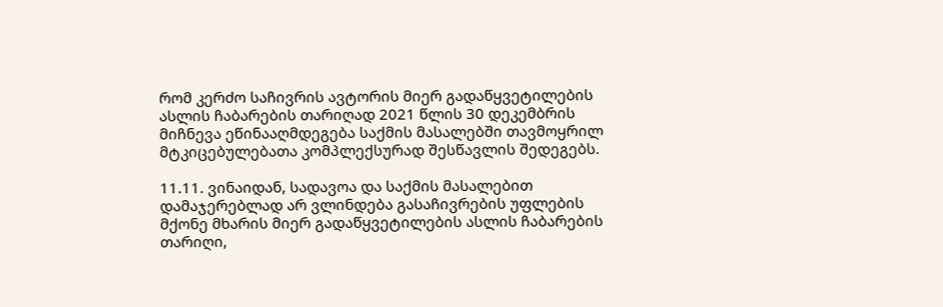რომ კერძო საჩივრის ავტორის მიერ გადაწყვეტილების ასლის ჩაბარების თარიღად 2021 წლის 30 დეკემბრის მიჩნევა ეწინააღმდეგება საქმის მასალებში თავმოყრილ მტკიცებულებათა კომპლექსურად შესწავლის შედეგებს.

11.11. ვინაიდან, სადავოა და საქმის მასალებით დამაჯერებლად არ ვლინდება გასაჩივრების უფლების მქონე მხარის მიერ გადაწყვეტილების ასლის ჩაბარების თარიღი,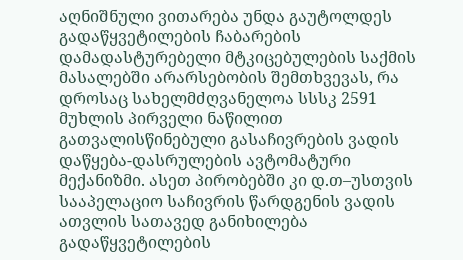აღნიშნული ვითარება უნდა გაუტოლდეს გადაწყვეტილების ჩაბარების დამადასტურებელი მტკიცებულების საქმის მასალებში არარსებობის შემთხვევას, რა დროსაც სახელმძღვანელოა სსსკ 2591 მუხლის პირველი ნაწილით გათვალისწინებული გასაჩივრების ვადის დაწყება-დასრულების ავტომატური მექანიზმი. ასეთ პირობებში კი დ.თ–უსთვის სააპელაციო საჩივრის წარდგენის ვადის ათვლის სათავედ განიხილება გადაწყვეტილების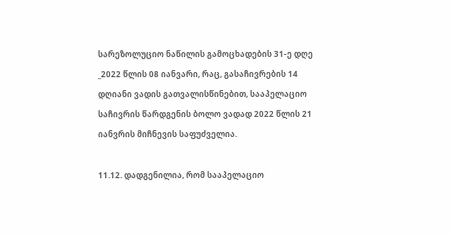სარეზოლუციო ნაწილის გამოცხადების 31-ე დღე _2022 წლის 08 იანვარი, რაც, გასაჩივრების 14 დღიანი ვადის გათვალისწინებით, სააპელაციო საჩივრის წარდგენის ბოლო ვადად 2022 წლის 21 იანვრის მიჩნევის საფუძველია.

11.12. დადგენილია, რომ სააპელაციო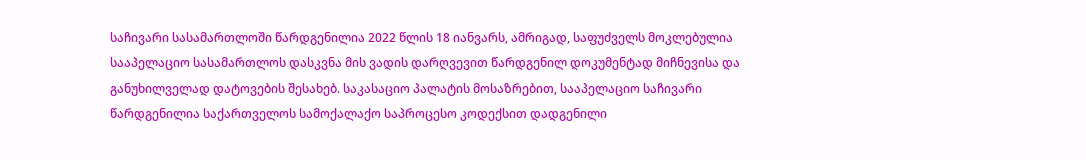საჩივარი სასამართლოში წარდგენილია 2022 წლის 18 იანვარს, ამრიგად, საფუძველს მოკლებულია სააპელაციო სასამართლოს დასკვნა მის ვადის დარღვევით წარდგენილ დოკუმენტად მიჩნევისა და განუხილველად დატოვების შესახებ. საკასაციო პალატის მოსაზრებით, სააპელაციო საჩივარი წარდგენილია საქართველოს სამოქალაქო საპროცესო კოდექსით დადგენილი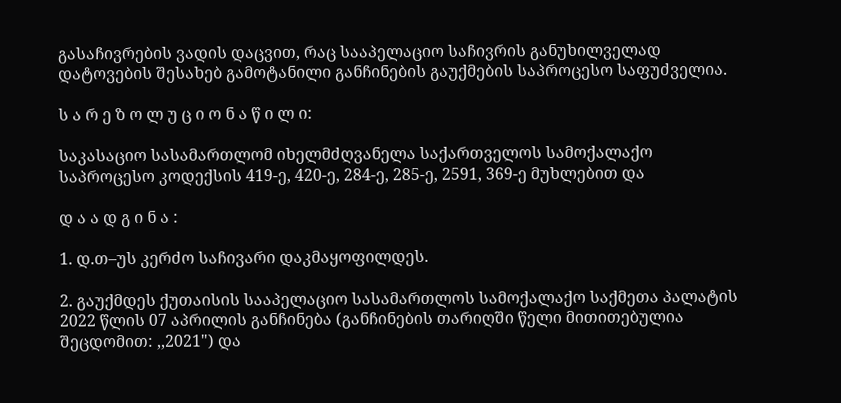გასაჩივრების ვადის დაცვით, რაც სააპელაციო საჩივრის განუხილველად დატოვების შესახებ გამოტანილი განჩინების გაუქმების საპროცესო საფუძველია.

ს ა რ ე ზ ო ლ უ ც ი ო ნ ა წ ი ლ ი:

საკასაციო სასამართლომ იხელმძღვანელა საქართველოს სამოქალაქო საპროცესო კოდექსის 419-ე, 420-ე, 284-ე, 285-ე, 2591, 369-ე მუხლებით და

დ ა ა დ გ ი ნ ა :

1. დ.თ–უს კერძო საჩივარი დაკმაყოფილდეს.

2. გაუქმდეს ქუთაისის სააპელაციო სასამართლოს სამოქალაქო საქმეთა პალატის 2022 წლის 07 აპრილის განჩინება (განჩინების თარიღში წელი მითითებულია შეცდომით: ,,2021") და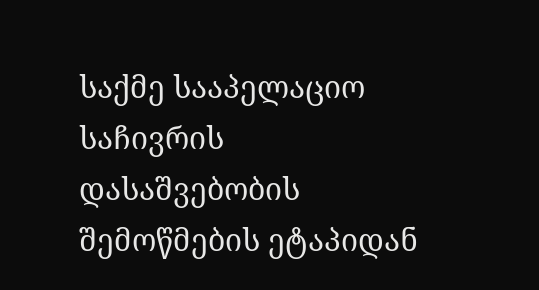საქმე სააპელაციო საჩივრის დასაშვებობის შემოწმების ეტაპიდან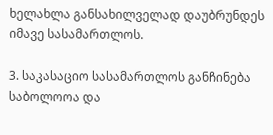ხელახლა განსახილველად დაუბრუნდეს იმავე სასამართლოს.

3. საკასაციო სასამართლოს განჩინება საბოლოოა და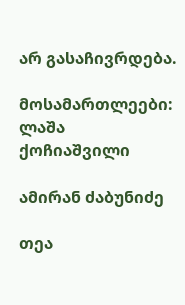არ გასაჩივრდება.

მოსამართლეები: ლაშა ქოჩიაშვილი

ამირან ძაბუნიძე

თეა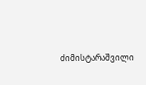ძიმისტარაშვილი